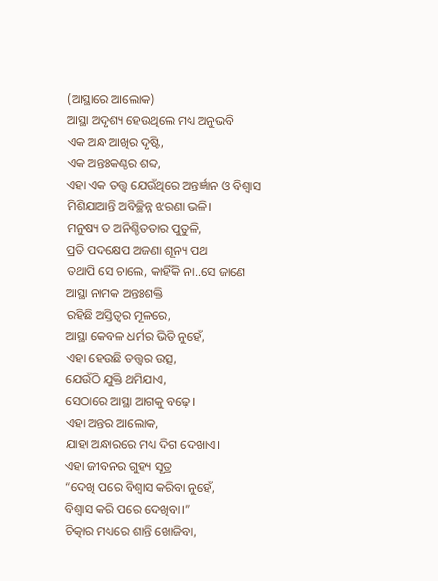(ଆସ୍ଥାରେ ଆଲୋକ)
ଆସ୍ଥା ଅଦୃଶ୍ୟ ହେଉଥିଲେ ମଧ୍ୟ ଅନୁଭବି
ଏକ ଅନ୍ଧ ଆଖିର ଦୃଷ୍ଟି,
ଏକ ଅନ୍ତଃକଣ୍ଠର ଶବ୍ଦ,
ଏହା ଏକ ତତ୍ତ୍ୱ ଯେଉଁଥିରେ ଅନ୍ତର୍ଜ୍ଞାନ ଓ ବିଶ୍ୱାସ
ମିଶିଯାଆନ୍ତି ଅବିଚ୍ଛିନ୍ନ ଝରଣା ଭଳି।
ମନୁଷ୍ୟ ତ ଅନିଶ୍ଚିତତାର ପୁତୁଳି,
ପ୍ରତି ପଦକ୍ଷେପ ଅଜଣା ଶୂନ୍ୟ ପଥ
ତଥାପି ସେ ଚାଲେ, କାହିଁକି ନା..ସେ ଜାଣେ
ଆସ୍ଥା ନାମକ ଅନ୍ତଃଶକ୍ତି
ରହିଛି ଅସ୍ତିତ୍ୱର ମୂଳରେ,
ଆସ୍ଥା କେବଳ ଧର୍ମର ଭିତି ନୁହେଁ,
ଏହା ହେଉଛି ତତ୍ତ୍ୱର ଉତ୍ସ,
ଯେଉଁଠି ଯୁକ୍ତି ଥମିଯାଏ,
ସେଠାରେ ଆସ୍ଥା ଆଗକୁ ବଢ଼େ।
ଏହା ଅନ୍ତର ଆଲୋକ,
ଯାହା ଅନ୍ଧାରରେ ମଧ୍ୟ ଦିଗ ଦେଖାଏ।
ଏହା ଜୀବନର ଗୁହ୍ୟ ସୂତ୍ର
“ଦେଖି ପରେ ବିଶ୍ୱାସ କରିବା ନୁହେଁ,
ବିଶ୍ୱାସ କରି ପରେ ଦେଖିବା।”
ଚିତ୍କାର ମଧ୍ୟରେ ଶାନ୍ତି ଖୋଜିବା,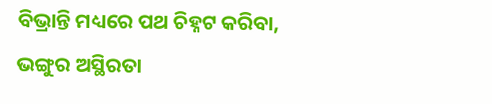ବିଭ୍ରାନ୍ତି ମଧ୍ୟରେ ପଥ ଚିହ୍ନଟ କରିବା,
ଭଙ୍ଗୁର ଅସ୍ଥିରତା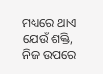ମଧ୍ୟରେ ଥାଏ ଯେଉଁ ଶକ୍ତି,
ନିଜ ଉପରେ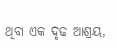ଥିବା ଏକ ଦୃଢ ଆଶ୍ରୟ,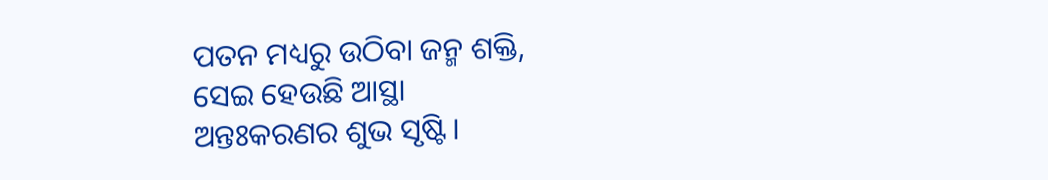ପତନ ମଧ୍ୟରୁ ଉଠିବା ଜନ୍ମ ଶକ୍ତି,
ସେଇ ହେଉଛି ଆସ୍ଥା
ଅନ୍ତଃକରଣର ଶୁଭ ସୃଷ୍ଟି।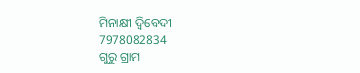ମିନାକ୍ଷୀ ଦ୍ବିବେଦୀ
7978082834
ଗୁରୁ ଗ୍ରାମ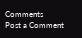Comments
Post a Comment